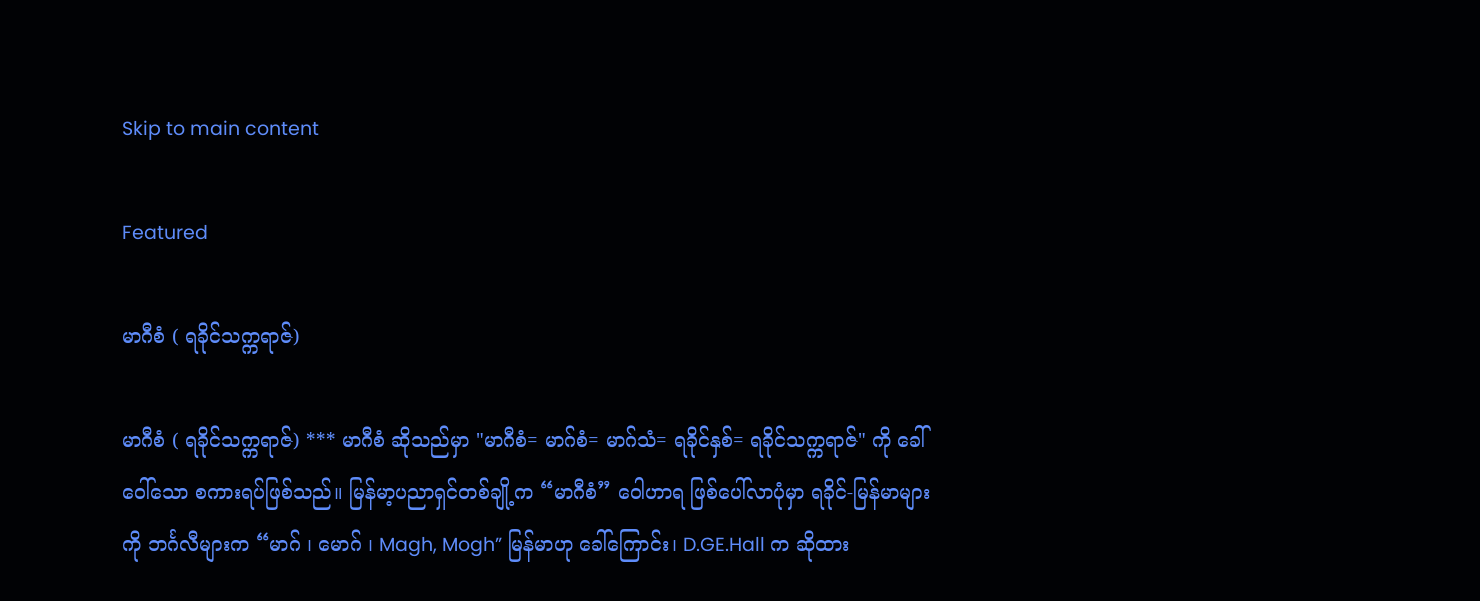Skip to main content

Featured

မာဂီစံ ( ရခိုင်သက္ကရာဇ်)

မာဂီစံ ( ရခိုင်သက္ကရာဇ်) *** မာဂီစံ ဆိုသည်မှာ "မာဂီစံ= မာဂ်စံ= မာဂ်သံ= ရခိုင်နှစ်= ရခိုင်သက္ကရာဇ်" ကို ခေါ်ဝေါ်သော စကားရပ်ဖြစ်သည်။ မြန်မာ့ပညာရှင်တစ်ချို့က “မာဂီစံ” ဝေါဟာရ ဖြစ်ပေါ်လာပုံမှာ ရခိုင်-မြန်မာများကို ဘင်္ဂလီများက “မာဂ် ၊ မောဂ် ၊ Magh, Mogh” မြန်မာဟု ခေါ်ကြောင်း၊ D.GE.Hall က ဆိုထား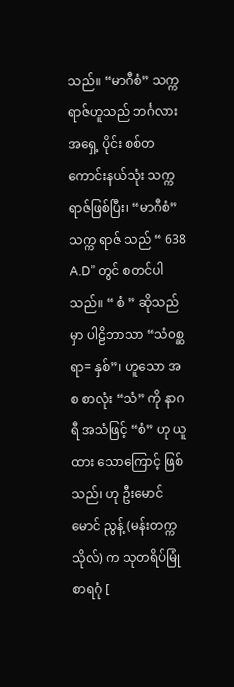သည်။ “မာဂီစံ” သက္ကရာဇ်ဟူသည် ဘင်္ဂလားအရှေ့ ပိုင်း စစ်တကောင်းနယ်သုံး သက္ကရာဇ်ဖြစ်ပြီး၊ “မာဂီစံ” သက္က ရာဇ် သည် “ 638 A.D” တွင် စတင်ပါသည်။ “ စံ ” ဆိုသည်မှာ ပါဠိဘာသာ “သံ၀စ္ဆရာ= နှစ်”၊ ဟူသော အစ စာလုံး “သံ” ကို နာဂရီ အသံဖြင့် “စံ” ဟု ယူထား သောကြောင့် ဖြစ်သည်၊ ဟု ဦးမောင်မောင် ညွန့် (မန်းတက္ကသိုလ်) က သုတရိပ်မြုံ စာရဂုံ [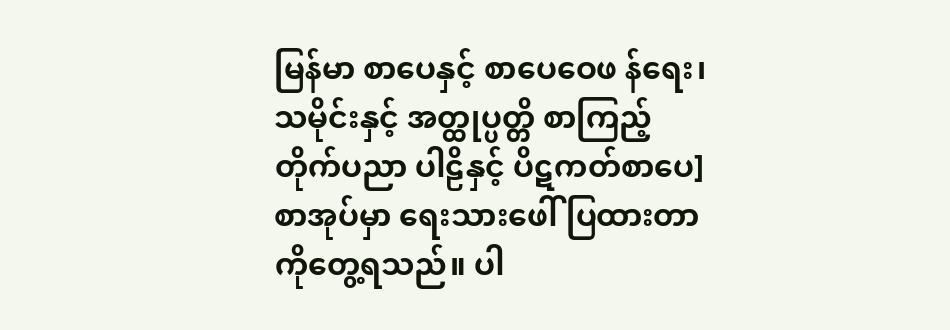မြန်မာ စာပေနှင့် စာပေဝေဖ န်ရေး၊ သမိုင်းနှင့် အတ္ထုပ္ပတ္တိ စာကြည့်တိုက်ပညာ ပါဠိနှင့် ပိဋကတ်စာပေ] စာအုပ်မှာ ရေးသားဖေါ် ပြထားတာကိုတွေ့ရသည်။ ပါ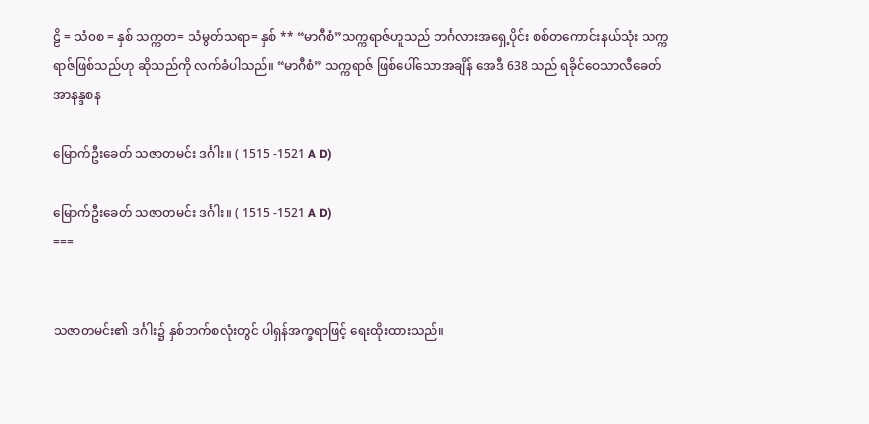ဠိ = သံ၀စ = နှစ် သက္ကတ= သံမွတ်သရာ= နှစ် ** “မာဂီစံ”သက္ကရာဇ်ဟူသည် ဘင်္ဂလားအရှေ့ပိုင်း စစ်တကောင်းနယ်သုံး သက္ကရာဇ်ဖြစ်သည်ဟု ဆိုသည်ကို လက်ခံပါသည်။ “မာဂီစံ” သက္ကရာဇ် ဖြစ်ပေါ်သောအချိန် အေဒီ 638 သည် ရခိုင်ဝေသာလီခေတ် အာနန္ဒစန

မြောက်ဦးခေတ် သဇာတမင်း ဒင်္ဂါး။ ( 1515 -1521 A D)

မြောက်ဦးခေတ် သဇာတမင်း ဒင်္ဂါး။ ( 1515 -1521 A D)
===


သဇာတမင်း၏ ဒင်္ဂါး၌ နှစ်ဘက်စလုံးတွင် ပါရှန်အက္ခရာဖြင့် ရေးထိုးထားသည်။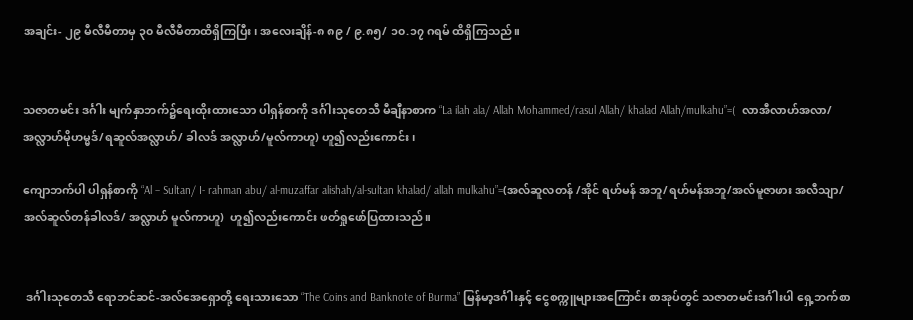အချင်း- ၂၉ မီလီမီတာမှ ၃၀ မီလီမီတာထိရှိကြပြီး၊ အလေးချိန်-၈ ၈၉ / ၉.၈၅/ ၁၀.၁၇ ဂရမ် ထိရှိကြသည်။


သဇာတမင်း ဒင်္ဂါး မျက်နှာဘက်၌ရေးထိုးထားသော ပါရှန်စာကို ဒင်္ဂါးသုတေသီ မီချီနာစာက “La ilah ala/ Allah Mohammed/rasul Allah/ khalad Allah/mulkahu”=(  လာအီလာဟ်အလာ/အလ္လာဟ်မိုဟမ္မဒ်/ရဆူလ်အလ္လာဟ်/ ခါလဒ် အလ္လာဟ်/မူလ်ကာဟူ) ဟူ၍လည်းကောင်း၊

ကျောဘက်ပါ ပါရှန်စာကို “Al – Sultan/ I- rahman abu/ al-muzaffar alishah/al-sultan khalad/ allah mulkahu”=(အလ်ဆူလတန် /အိုင် ရဟ်မန် အဘူ/ရဟ်မန်အဘူ/အလ်မူဇာဖား အလီသျာ/ အလ်ဆူလ်တန်ခါလဒ်/ အလ္လာဟ် မူလ်ကာဟူ)  ဟူ၍လည်းကောင်း ဖတ်ရှုဖော်ပြထားသည်။


 ဒင်္ဂါးသုတေသီ ရောဘင်ဆင်-အလ်အေရှောတို့ ရေးသားသော “The Coins and Banknote of Burma” မြန်မာ့ဒင်္ဂါးနှင့် ငွေစက္ကူများအကြောင်း စာအုပ်တွင် သဇာတမင်းဒင်္ဂါးပါ ရှေ့ဘက်စာ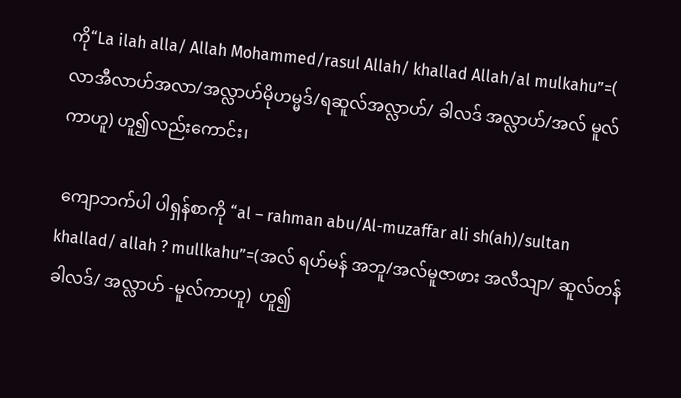ကို“La ilah alla/ Allah Mohammed/rasul Allah/ khallad Allah/al mulkahu”=(  လာအီလာဟ်အလာ/အလ္လာဟ်မိုဟမ္မဒ်/ရဆူလ်အလ္လာဟ်/ ခါလဒ် အလ္လာဟ်/အလ် မူလ်ကာဟူ) ဟူ၍လည်းကောင်း၊

 ကျောဘက်ပါ ပါရှန်စာကို “al – rahman abu/Al-muzaffar ali sh(ah)/sultan khallad/ allah ? mullkahu”=(အလ် ရဟ်မန် အဘူ/အလ်မူဇာဖား အလီသျာ/ ဆူလ်တန်ခါလဒ်/ အလ္လာဟ် -မူလ်ကာဟူ)  ဟူ၍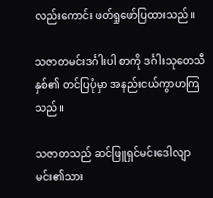လည်းကောင်း ဖတ်ရှုဖော်ပြထားသည်။

သဇာတမင်းဒင်္ဂါးပါ စာကို ဒင်္ဂါးသုတေသီနှစ်၏ တင်ပြပုံမှာ အနည်းငယ်ကွာဟကြသည်။

သဇာတသည် ဆင်ဖြူရှင်မင်းဒေါလျာမင်း၏သား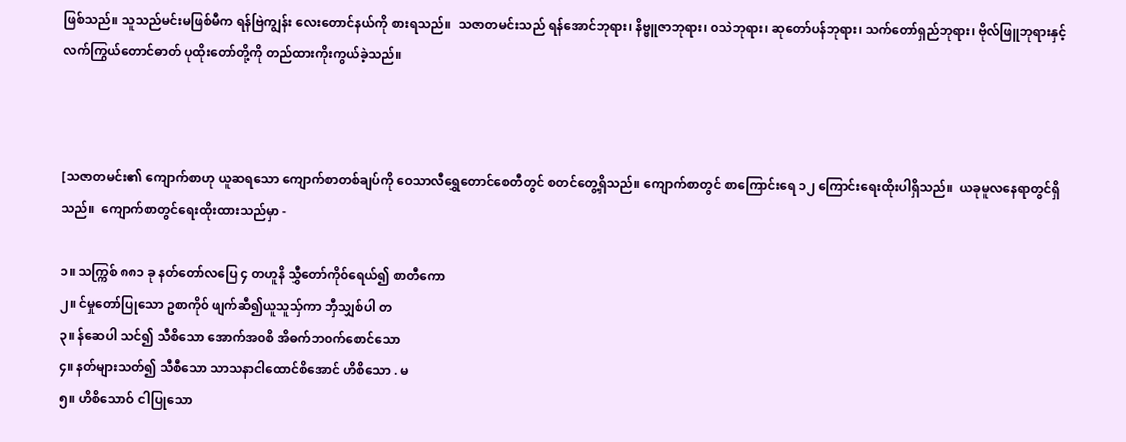ဖြစ်သည်။ သူသည်မင်းမဖြစ်မီက ရန်ဗြဲကျွန်း လေးတောင်နယ်ကို စားရသည်။  သဇာတမင်းသည် ရန်အောင်ဘုရား၊ နိဗ္ဗူဇာဘုရား၊ ၀သဲဘုရား၊ ဆုတော်ပန်ဘုရား၊ သက်တော်ရှည်ဘုရား၊ ဗိုလ်ဖြူဘုရားနှင့် လက်ကြွယ်တောင်ဓာတ် ပုထိုးတော်တို့ကို တည်ထားကိုးကွယ်ခဲ့သည်။



[သဇာတမင်း၏ ကျောက်စာဟု ယူဆရသော ကျောက်စာတစ်ချပ်ကို ဝေသာလီရွှေတောင်စေတီတွင် စတင်တွေ့ရှိသည်။ ကျောက်စာတွင် စာကြောင်းရေ ၁၂ ကြောင်းရေးထိုးပါရှိသည်။  ယခုမူလနေရာတွင်ရှိသည်။  ကျောက်စာတွင်ရေးထိုးထားသည်မှာ -

၁။ သက္ကြစ် ၈၈၁ ခု နတ်တော်လပြေ ၄ တဟူနိ သွှီတော်ကို၀်ရေယ်၍ စာတီကော
၂။ င်မှုတော်ပြုသော ဥစာကို၀် ဖျက်ဆီ၍ယူသူသ်ှကာ ဘှီသျှစ်ပါ တ
၃။ န်ဆေပါ သင်၍ သီစိသော အောက်အ၀စိ အိဓက်ဘ၀က်စောင်သော
၄။ နတ်များသတ်၍ သီစီသော သာသနာငါထောင်စိအောင် ဟိစိသော . မ
၅။ ဟိစိသောဝ် ငါပြုသော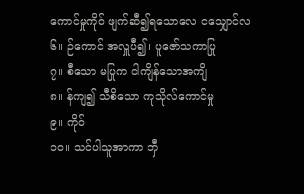ကောင်မှုကို၀် ဖျက်ဆီ၍ရသောလေ ငသျှောင်လ
၆။ ဉ်ကောင် အလှူပီ၍၊ ပူဇော်သကာပြု
၇။ စီသော မပြုက ငါကျိန်သောအကျိ
၈။ န်ကျ၍ သီစိသော ကုသိုလ်ကောင်မှု
၉။ ကို၀်
၁၀။ သင်ပါသူအာကာ ဘှီ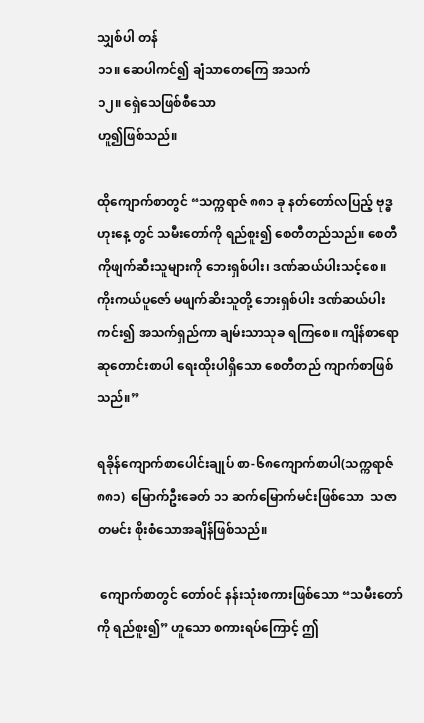သျှစ်ပါ တန်
၁၁။ ဆေပါကင်၍ ချံသာတေကြေ အသက်
၁၂။ ရှေဲသေဖြစ်စီသော
ဟူ၍ဖြစ်သည်။

ထိုကျောက်စာတွင် “သက္ကရာဇ် ၈၈၁ ခု နတ်တော်လပြည့် ဗုဒ္ဓဟုးနေ့ တွင် သမီးတော်ကို ရည်စူး၍ စေတီတည်သည်။ စေတီကိုဖျက်ဆီးသူများကို ဘေးရှစ်ပါး၊ ဒဏ်ဆယ်ပါးသင့်စေ။ ကိုးကယ်ပူဇော် မဖျက်ဆိးသူတို့ ဘေးရှစ်ပါး ဒဏ်ဆယ်ပါးကင်း၍ အသက်ရှည်ကာ ချမ်းသာသုခ ရကြစေ။ ကျိန်စာရော ဆုတောင်းစာပါ ရေးထိုးပါရှိသော စေတီတည် ကျာက်စာဖြစ်သည်။”

ရခိုန်ကျောက်စာပေါင်းချုပ် စာ-၆၈ကျောက်စာပါ(သက္ကရာဇ် ၈၈၁)  မြောက်ဦးခေတ် ၁၁ ဆက်မြောက်မင်းဖြစ်သော  သဇာတမင်း စိုးစံသောအချိန်ဖြစ်သည်။

 ကျောက်စာတွင် တော်၀င် နန်းသုံးစကားဖြစ်သော “သမီးတော်ကို ရည်စူး၍” ဟူသော စကားရပ်ကြောင့် ဤ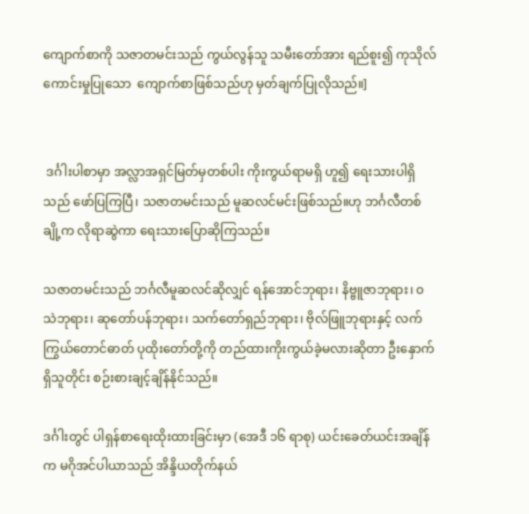ကျောက်စာကို သဇာတမင်းသည် ကွယ်လွန်သူ သမီးတော်အား ရည်စူး၍ ကုသိုလ်ကောင်းမှုပြုသော  ကျောက်စာဖြစ်သည်ဟု မှတ်ချက်ပြုလိုသည်။]


 ဒင်္ဂါးပါစာမှာ အလ္လာအရှင်မြတ်မှတစ်ပါး ကိုးကွယ်ရာမရှိ ဟူ၍ ရေးသားပါရှိသည် ဖော်ပြကြပြီ၊ သဇာတမင်းသည် မူဆလင်မင်းဖြစ်သည်။ဟု ဘင်္ဂလီတစ်ချို့က လိုရာဆွဲကာ ရေးသားပြောဆိုကြသည်။

သဇာတမင်းသည် ဘင်္ဂလီမူဆလင်ဆိုလျှင် ရန်အောင်ဘုရား၊ နိဗ္ဗူဇာဘုရား၊ ၀သဲဘုရား၊ ဆုတော်ပန်ဘုရား၊ သက်တော်ရှည်ဘုရား၊ ဗိုလ်ဖြူဘုရားနှင့် လက်ကြွယ်တောင်ဓာတ် ပုထိုးတော်တို့ကို တည်ထားကိုးကွယ်ခဲ့မလားဆိုတာ ဦးနှောက်ရှိသူတိုင်း စဉ်းစားချင့်ချိန်နိုင်သည်။

ဒင်္ဂါးတွင် ပါရှန်စာရေးထိုးထားခြင်းမှာ (အေဒီ ၁၆ ရာစု) ယင်းခေတ်ယင်းအချိန်က မဂိုအင်ပါယာသည် အိန္ဒိယတိုက်နယ်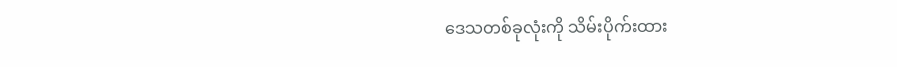ဒေသတစ်ခုလုံးကို သိမ်းပိုက်းထား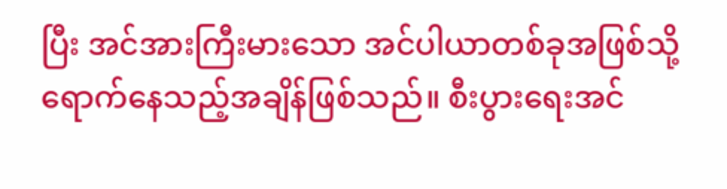ပြီး အင်အားကြီးမားသော အင်ပါယာတစ်ခုအဖြစ်သို့ ရောက်နေသည့်အချိန်ဖြစ်သည်။ စီးပွားရေးအင်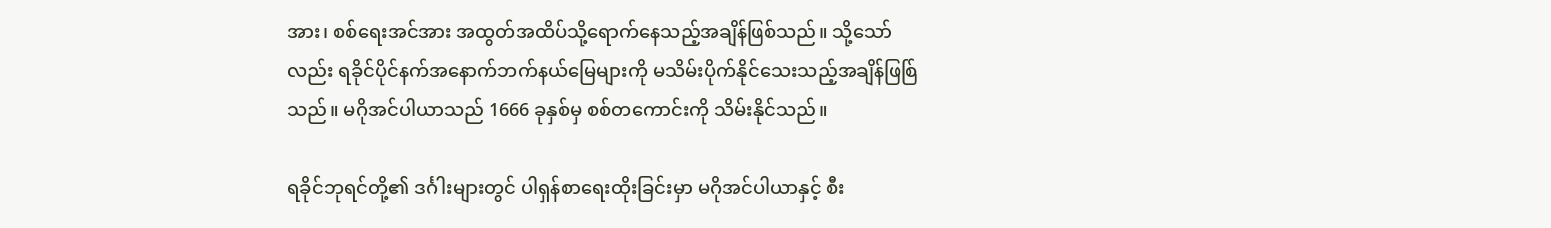အား၊ စစ်ရေးအင်အား အထွတ်အထိပ်သို့ရောက်နေသည့်အချိန်ဖြစ်သည်။ သို့သော်လည်း ရခိုင်ပိုင်နက်အနောက်ဘက်နယ်မြေများကို မသိမ်းပိုက်နိုင်သေးသည့်အချိန်ဖြစ်ြသည်။ မဂိုအင်ပါယာသည် 1666 ခုနှစ်မှ စစ်တကောင်းကို သိမ်းနိုင်သည်။

ရခိုင်ဘုရင်တို့၏ ဒင်္ဂါးများတွင် ပါရှန်စာရေးထိုးခြင်းမှာ မဂိုအင်ပါယာနှင့် စီး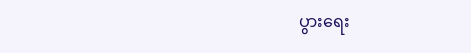ပွားရေး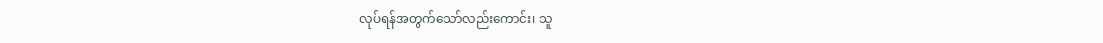လုပ်ရန်အတွက်သော်လည်းကောင်း၊ သူ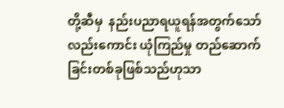တို့ဆီမှ  နည်းပညာရယူရန်အတွက်သော်လည်းကောင်း ယုံကြည်မှု တည်ဆောက်ခြင်းတစ်ခုဖြစ်သည်ဟုသာ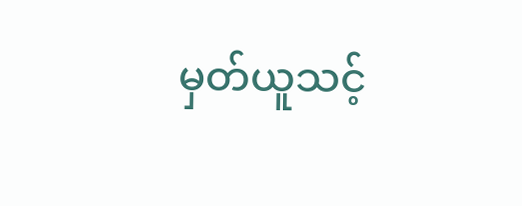မှတ်ယူသင့်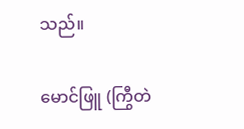သည်။

မောင်ဖြူ (ကြွီတဲ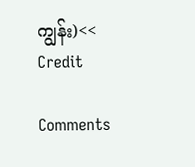ကျွန်း)<< Credit

Comments